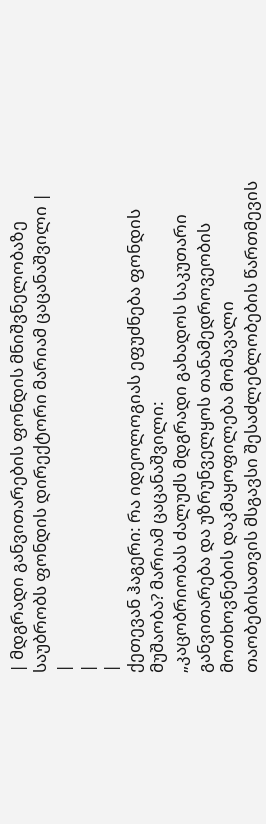| მდგრადი განვითარების ფონდის მნიშვნელობაზე საუბრობს ფონდის დირექტორი მარიამ ცაცანაშვილი |
|
|
|
ქეთევან ჰაგერი: რა იდეოლოგიას ეფუძნება ფონდის მუშაობა? მარიამ ცაცანაშვილი:
„კაცობრიობას ძალუძს მდგრადი გახადოს საკუთარი განვითარება და უზრუნველყოს თანამედროვეობის მოთხოვნების დაკმაყოფილება მომავალი თაობებისათვის მსგავსი შესაძლებლობების წართმევის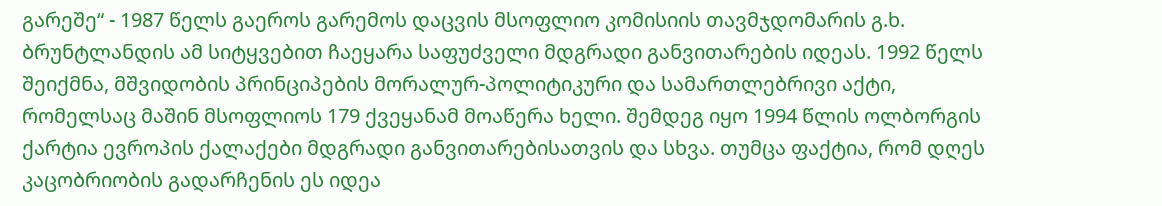გარეშე“ - 1987 წელს გაეროს გარემოს დაცვის მსოფლიო კომისიის თავმჯდომარის გ.ხ. ბრუნტლანდის ამ სიტყვებით ჩაეყარა საფუძველი მდგრადი განვითარების იდეას. 1992 წელს შეიქმნა, მშვიდობის პრინციპების მორალურ-პოლიტიკური და სამართლებრივი აქტი, რომელსაც მაშინ მსოფლიოს 179 ქვეყანამ მოაწერა ხელი. შემდეგ იყო 1994 წლის ოლბორგის ქარტია ევროპის ქალაქები მდგრადი განვითარებისათვის და სხვა. თუმცა ფაქტია, რომ დღეს კაცობრიობის გადარჩენის ეს იდეა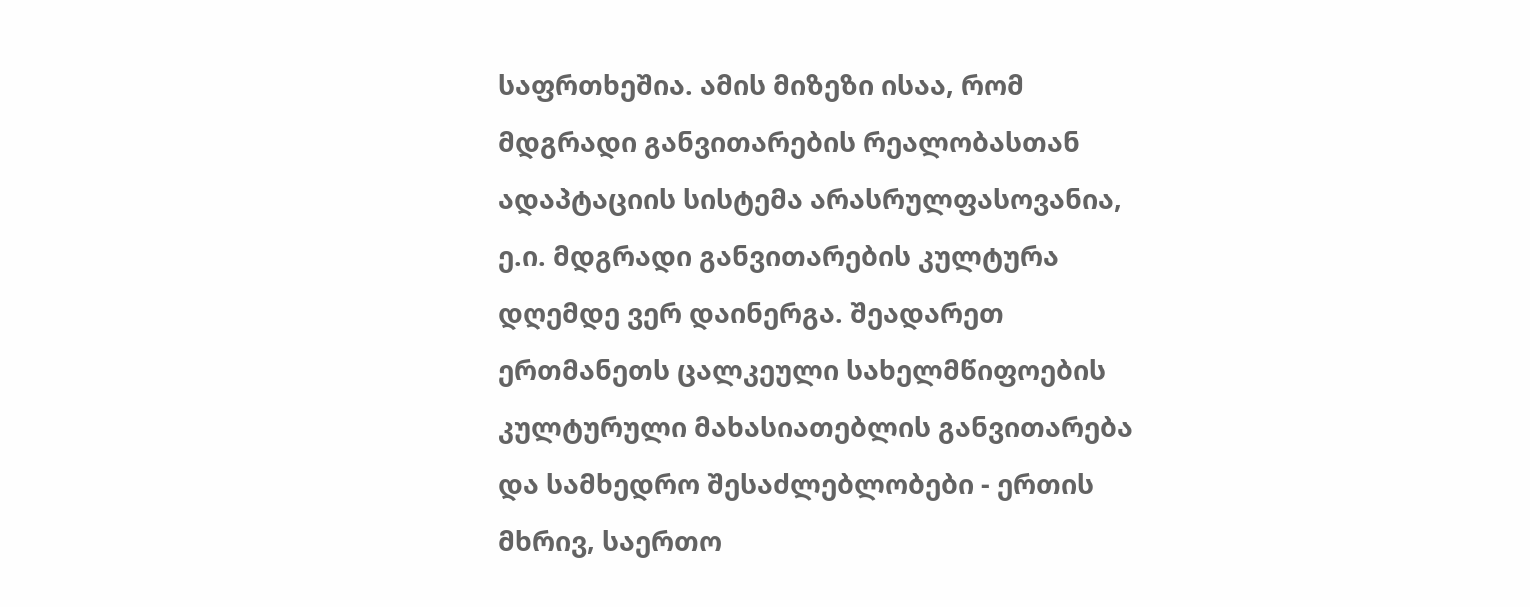საფრთხეშია. ამის მიზეზი ისაა, რომ მდგრადი განვითარების რეალობასთან ადაპტაციის სისტემა არასრულფასოვანია, ე.ი. მდგრადი განვითარების კულტურა დღემდე ვერ დაინერგა. შეადარეთ ერთმანეთს ცალკეული სახელმწიფოების კულტურული მახასიათებლის განვითარება და სამხედრო შესაძლებლობები - ერთის მხრივ, საერთო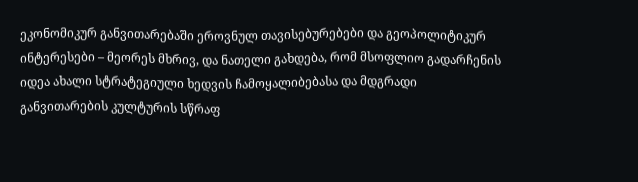ეკონომიკურ განვითარებაში ეროვნულ თავისებურებები და გეოპოლიტიკურ ინტერესები – მეორეს მხრივ, და ნათელი გახდება, რომ მსოფლიო გადარჩენის იდეა ახალი სტრატეგიული ხედვის ჩამოყალიბებასა და მდგრადი განვითარების კულტურის სწრაფ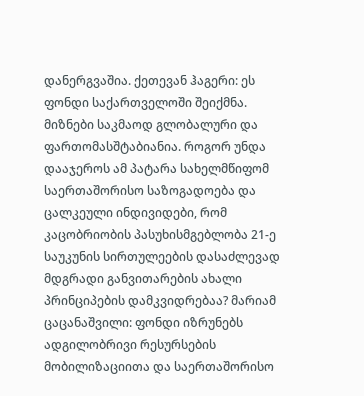დანერგვაშია. ქეთევან ჰაგერი: ეს ფონდი საქართველოში შეიქმნა. მიზნები საკმაოდ გლობალური და ფართომასშტაბიანია. როგორ უნდა დააჯეროს ამ პატარა სახელმწიფომ საერთაშორისო საზოგადოება და ცალკეული ინდივიდები, რომ კაცობრიობის პასუხისმგებლობა 21-ე საუკუნის სირთულეების დასაძლევად მდგრადი განვითარების ახალი პრინციპების დამკვიდრებაა? მარიამ ცაცანაშვილი: ფონდი იზრუნებს ადგილობრივი რესურსების მობილიზაციითა და საერთაშორისო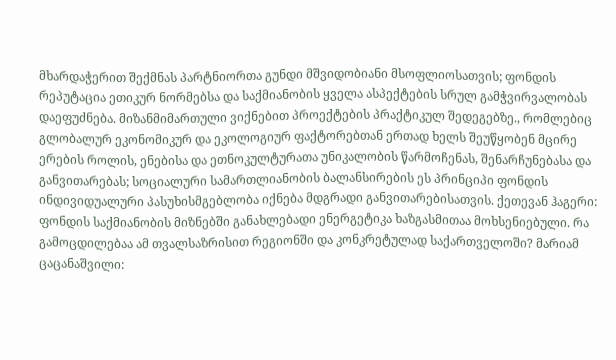მხარდაჭერით შექმნას პარტნიორთა გუნდი მშვიდობიანი მსოფლიოსათვის; ფონდის რეპუტაცია ეთიკურ ნორმებსა და საქმიანობის ყველა ასპექტების სრულ გამჭვირვალობას დაეფუძნება. მიზანმიმართული ვიქნებით პროექტების პრაქტიკულ შედეგებზე., რომლებიც გლობალურ ეკონომიკურ და ეკოლოგიურ ფაქტორებთან ერთად ხელს შეუწყობენ მცირე ერების როლის, ენებისა და ეთნოკულტურათა უნიკალობის წარმოჩენას, შენარჩუნებასა და განვითარებას; სოციალური სამართლიანობის ბალანსირების ეს პრინციპი ფონდის ინდივიდუალური პასუხისმგებლობა იქნება მდგრადი განვითარებისათვის. ქეთევან ჰაგერი: ფონდის საქმიანობის მიზნებში განახლებადი ენერგეტიკა ხაზგასმითაა მოხსენიებული. რა გამოცდილებაა ამ თვალსაზრისით რეგიონში და კონკრეტულად საქართველოში? მარიამ ცაცანაშვილი: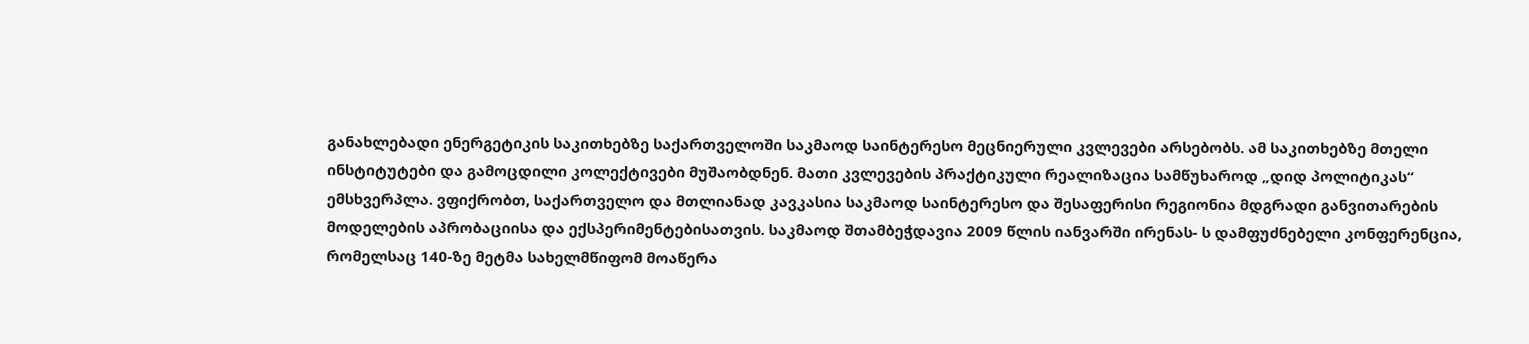განახლებადი ენერგეტიკის საკითხებზე საქართველოში საკმაოდ საინტერესო მეცნიერული კვლევები არსებობს. ამ საკითხებზე მთელი ინსტიტუტები და გამოცდილი კოლექტივები მუშაობდნენ. მათი კვლევების პრაქტიკული რეალიზაცია სამწუხაროდ „დიდ პოლიტიკას“ ემსხვერპლა. ვფიქრობთ, საქართველო და მთლიანად კავკასია საკმაოდ საინტერესო და შესაფერისი რეგიონია მდგრადი განვითარების მოდელების აპრობაციისა და ექსპერიმენტებისათვის. საკმაოდ შთამბეჭდავია 2009 წლის იანვარში ირენას- ს დამფუძნებელი კონფერენცია, რომელსაც 140-ზე მეტმა სახელმწიფომ მოაწერა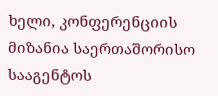ხელი, კონფერენციის მიზანია საერთაშორისო სააგენტოს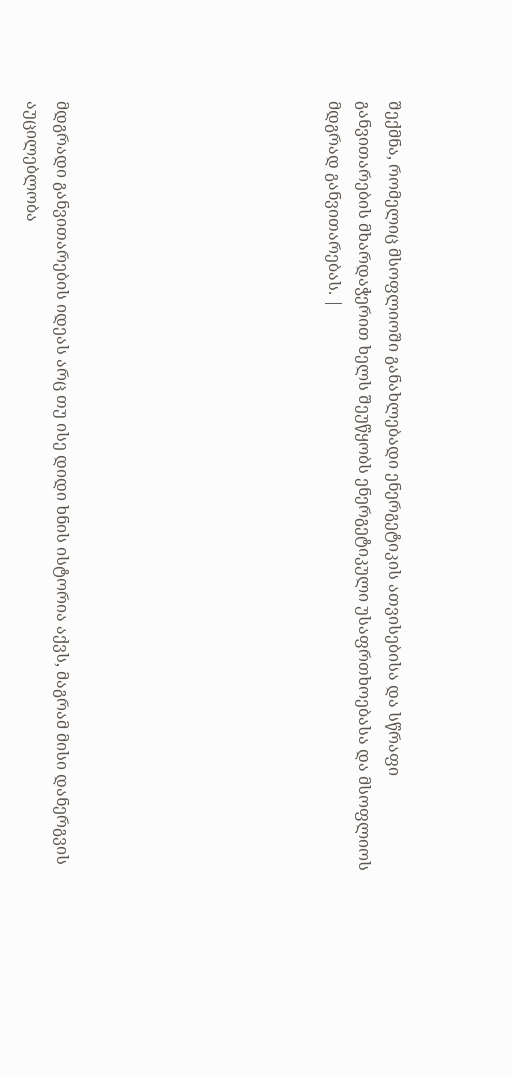შექმნა, რომელიც მსოფლიოში განახლებადი ენერგეტიკის ათვისებისა და სწრაფი განვითარების მხარდაჭერით ხელს შეუწყობს ენერგეტიკული უსაფრთხოებასა და მსოფლიოს მდგრად განვითარებას. |








მდგრადი განვითარების იდეას არც თუ ისე დიდი ხნის ისტორია აქვს, მაგრამ მისი დანერგვის აუცილებლობა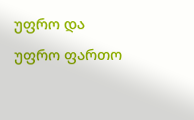უფრო და უფრო ფართო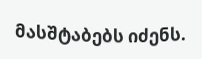მასშტაბებს იძენს.